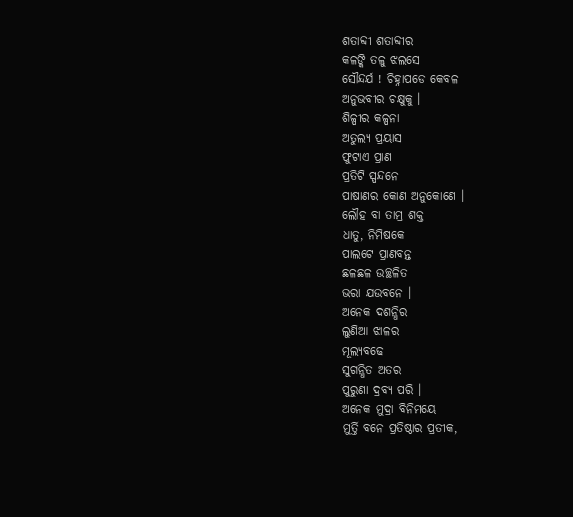ଶତାବ୍ଦୀ ଶତାବ୍ଦୀର
କଳଙ୍କି ତଳୁ ଝଲସେ
ସୌନ୍ଦର୍ଯ ! ଚିହ୍ନାପଡେ କେବଳ
ଅନୁଭବୀର ଚକ୍ଷୁକୁ ।
ଶିଳ୍ପୀର କଳ୍ପନା
ଅତୁଲ୍ୟ ପ୍ରୟାସ
ଫୁଟାଏ ପ୍ରାଣ
ପ୍ରତିଟି ସ୍ପନ୍ଦନେ
ପାଷାଣର କୋଣ ଅନୁକୋଣେ ।
ଲୌହ ବା ତାମ୍ର ଶକ୍ତ
ଧାତୁ, ନିମିଷକେ
ପାଲଟେ ପ୍ରାଣବନ୍ତ
ଛଳଛଳ ଉଚ୍ଛଳିତ
ଭରା ଯଉବନେ ।
ଅନେକ ଦଶନ୍ଧିର
ଲୁଣିଆ ଝାଳର
ମୂଲ୍ୟବଢେ
ସୁଗନ୍ଧିତ ଅତର
ପୁରୁଣା ଦ୍ରବ୍ୟ ପରି ।
ଅନେକ ମୁଦ୍ରା ବିନିମୟେ
ମୁର୍ତ୍ତି ବନେ ପ୍ରତିଷ୍ଠାର ପ୍ରତୀକ,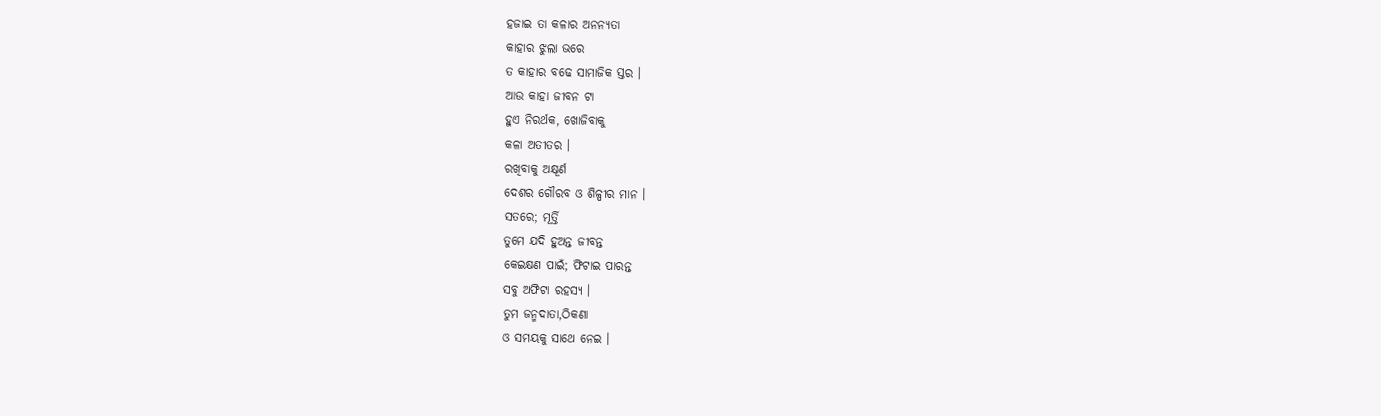ହଜାଇ ତା କଳାର ଅନନ୍ୟତା
କାହାର ଝୁଲା ଭରେ
ତ କାହାର ବଢେ ସାମାଜିକ ସ୍ତର ।
ଆଉ କାହା ଜୀବନ ଟା
ହୁଏ ନିରର୍ଥକ, ଖୋଜିବାକୁ
କଳା ଅତୀତର ।
ରଖିବାକୁ ଅକ୍ଷୂର୍ଣ
ଦେଶର ଗୌରବ ଓ ଶିଳ୍ପୀର ମାନ ।
ସତରେ; ମୂର୍ତ୍ତି
ତୁମେ ଯଦି ହୁଅନ୍ତ ଜୀବନ୍ତ
କେଇକ୍ଷଣ ପାଇଁ; ଫିଟାଇ ପାରନ୍ତ
ସବୁ ଅଫିଟା ରହସ୍ୟ ।
ତୁମ ଜନ୍ମଦାତା,ଠିକଣା
ଓ ସମୟକୁ ସାଥେ ନେଇ ।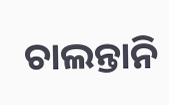ଚାଲନ୍ତାନି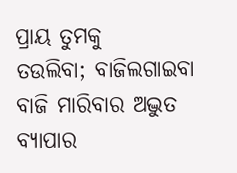ପ୍ରାୟ ତୁମକୁ
ତଉଲିବା; ବାଜିଲଗାଇବା
ବାଜି ମାରିବାର ଅଦ୍ଭୁତ ବ୍ୟାପାର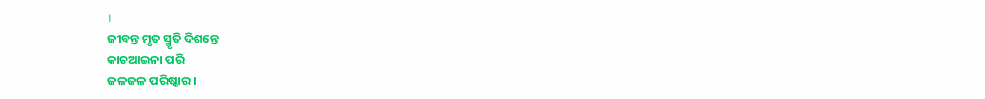।
ଜୀବନ୍ତ ମୃତ ସ୍ମୃତି ଦିଶନ୍ତେ
କାଚଆଇନା ପରି
ଜଳଜଳ ପରିଷ୍କାର ।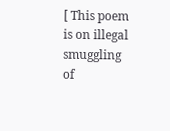[ This poem is on illegal smuggling of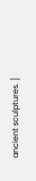ancient sculptures. ]